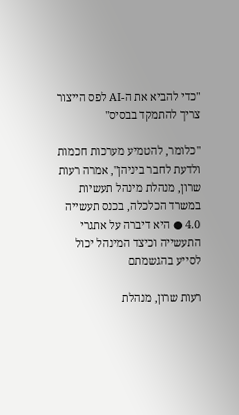"כדי להביא את ה-AI לפס הייצור צריך להתמקד בבסיס"

"כלומר, להטמיע מערכות חכמות ולדעת לחבר ביניהן", אמרה רעות שרון, מנהלת מינהל תעשיות במשרד הכלכלה, בכנס תעשייה 4.0 ● היא דיברה על אתגרי התעשייה וכיצד המינהל יכול לסייע בהגשמתם

רעות שרון, מנהלת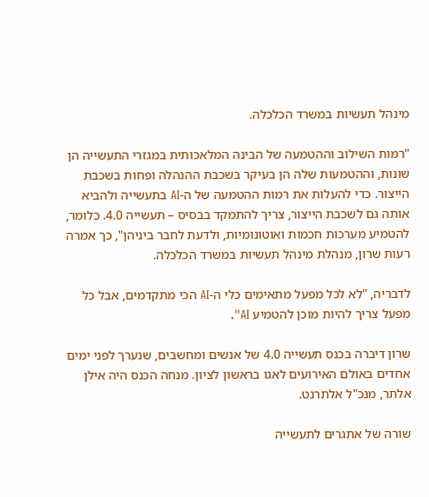מינהל תעשיות במשרד הכלכלה.

"רמות השילוב וההטמעה של הבינה המלאכותית במגזרי התעשייה הן שונות, וההטמעות שלה הן בעיקר בשכבת ההנהלה ופחות בשכבת הייצור. כדי להעלות את רמות ההטמעה של ה-AI בתעשייה ולהביא אותה גם לשכבת הייצור, צריך להתמקד בבסיס – תעשייה 4.0. כלומר, להטמיע מערכות חכמות ואוטונומיות, ולדעת לחבר ביניהן", כך אמרה רעות שרון, מנהלת מינהל תעשיות במשרד הכלכלה.

לדבריה, "לא לכל מפעל מתאימים כלי ה-AI הכי מתקדמים, אבל כל מפעל צריך להיות מוכן להטמיע AI".

שרון דיברה בכנס תעשייה 4.0 של אנשים ומחשבים, שנערך לפני ימים אחדים באולם האירועים לאגו בראשון לציון. מנחה הכנס היה אילן אלתר, מנכ"ל אלתרנט.

שורה של אתגרים לתעשייה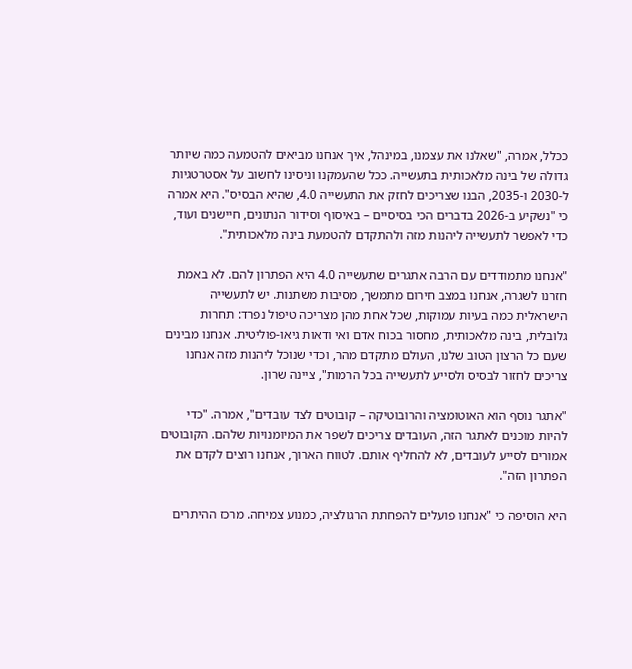ככלל, אמרה, "שאלנו את עצמנו, במינהל, איך אנחנו מביאים להטמעה כמה שיותר גדולה של בינה מלאכותית בתעשייה. ככל שהעמקנו וניסינו לחשוב על אסטרטגיות ל-2030 ו-2035, הבנו שצריכים לחזק את התעשייה 4.0, שהיא הבסיס". היא אמרה כי "נשקיע ב-2026 בדברים הכי בסיסיים – באיסוף וסידור הנתונים, חיישנים ועוד, כדי לאפשר לתעשייה ליהנות מזה ולהתקדם להטמעת בינה מלאכותית".

"אנחנו מתמודדים עם הרבה אתגרים שתעשייה 4.0 היא הפתרון להם. לא באמת חזרנו לשגרה, אנחנו במצב חירום מתמשך, מסיבות משתנות. יש לתעשייה הישראלית כמה בעיות עמוקות, שכל אחת מהן מצריכה טיפול נפרד: תחרות גלובלית, בינה מלאכותית, מחסור בכוח אדם ואי ודאות גיאו-פוליטית. אנחנו מבינים שעם כל הרצון הטוב שלנו, העולם מתקדם מהר, וכדי שנוכל ליהנות מזה אנחנו צריכים לחזור לבסיס ולסייע לתעשייה בכל הרמות", ציינה שרון.

"אתגר נוסף הוא האוטומציה והרובוטיקה – קובוטים לצד עובדים", אמרה. "כדי להיות מוכנים לאתגר הזה, העובדים צריכים לשפר את המיומנויות שלהם. הקובוטים אמורים לסייע לעובדים, לא להחליף אותם. לטווח הארוך, אנחנו רוצים לקדם את הפתרון הזה".

היא הוסיפה כי "אנחנו פועלים להפחתת הרגולציה, כמנוע צמיחה. מרכז ההיתרים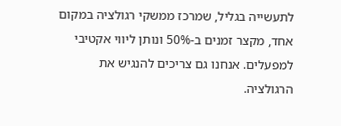לתעשייה בגליל, שמרכז ממשקי רגולציה במקום אחד, מקצר זמנים ב-50% ונותן ליווי אקטיבי למפעלים. אנחנו גם צריכים להנגיש את הרגולציה.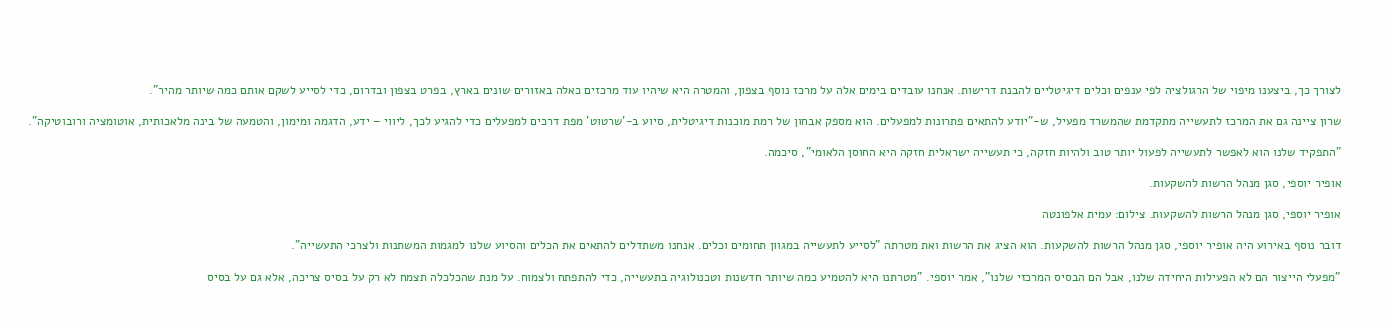לצורך כך, ביצענו מיפוי של הרגולציה לפי ענפים וכלים דיגיטליים להבנת דרישות. אנחנו עובדים בימים אלה על מרכז נוסף בצפון, והמטרה היא שיהיו עוד מרכזים כאלה באזורים שונים בארץ, בפרט בצפון ובדרום, כדי לסייע לשקם אותם כמה שיותר מהיר".

שרון ציינה גם את המרכז לתעשייה מתקדמת שהמשרד מפעיל, ש-"יודע להתאים פתרונות למפעלים. הוא מספק אבחון של רמת מוכנות דיגיטלית, סיוע ב-'שרטוט' מפת דרכים למפעלים כדי להגיע לכך, ליווי – ידע, הדגמה ומימון, והטמעה של בינה מלאכותית, אוטומציה ורובוטיקה".

"התפקיד שלנו הוא לאפשר לתעשייה לפעול יותר טוב ולהיות חזקה, כי תעשייה ישראלית חזקה היא החוסן הלאומי", סיכמה.

אופיר יוספי, סגן מנהל הרשות להשקעות.

אופיר יוספי, סגן מנהל הרשות להשקעות. צילום: עמית אלפונטה

דובר נוסף באירוע היה אופיר יוספי, סגן מנהל הרשות להשקעות. הוא הציג את הרשות ואת מטרתה "לסייע לתעשייה במגוון תחומים וכלים. אנחנו משתדלים להתאים את הכלים והסיוע שלנו למגמות המשתנות ולצרכי התעשייה".

"מפעלי הייצור הם לא הפעילות היחידה שלנו, אבל הם הבסיס המרכזי שלנו", אמר יוספי. "מטרתנו היא להטמיע כמה שיותר חדשנות וטכנולוגיה בתעשייה, כדי להתפתח ולצמוח. על מנת שהכלכלה תצמח לא רק על בסיס צריכה, אלא גם על בסיס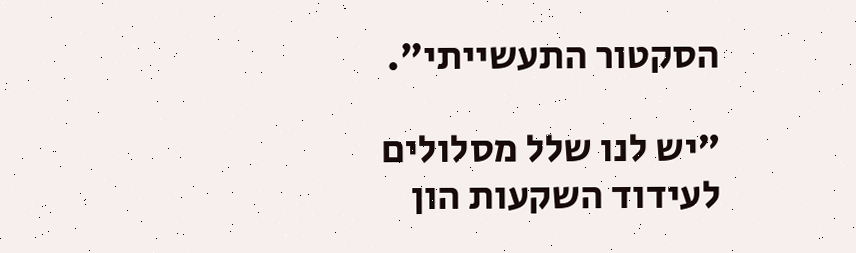הסקטור התעשייתי".

"יש לנו שלל מסלולים לעידוד השקעות הון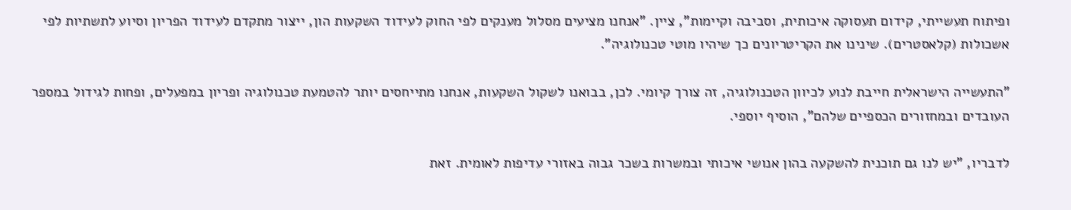ופיתוח תעשייתי, קידום תעסוקה איכותית, וסביבה וקיימות", ציין. "אנחנו מציעים מסלול מענקים לפי החוק לעידוד השקעות הון, ייצור מתקדם לעידוד הפריון וסיוע לתשתיות לפי אשכולות (קלאסטרים). שינינו את הקריטריונים כך שיהיו מוטי טכנולוגיה".

"התעשייה הישראלית חייבת לנוע לכיוון הטכנולוגיה, זה צורך קיומי. לכן, בבואנו לשקול השקעות, אנחנו מתייחסים יותר להטמעת טכנולוגיה ופריון במפעלים, ופחות לגידול במספר העובדים ובמחזורים הכספיים שלהם", הוסיף יוספי.

לדבריו, "יש לנו גם תוכנית להשקעה בהון אנושי איכותי ובמשרות בשכר גבוה באזורי עדיפות לאומית. זאת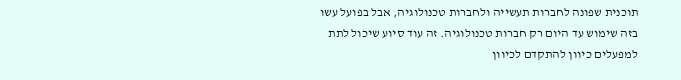תוכנית שפונה לחברות תעשייה ולחברות טכנולוגיה, אבל בפועל עשו בזה שימוש עד היום רק חברות טכנולוגיה. זה עוד סיוע שיכול לתת למפעלים כיוון להתקדם לכיוון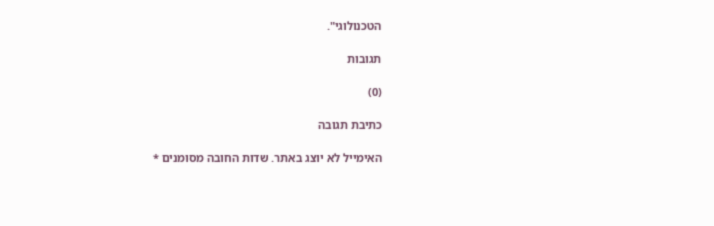הטכנולוגי".

תגובות

(0)

כתיבת תגובה

האימייל לא יוצג באתר. שדות החובה מסומנים *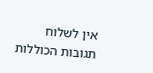אין לשלוח תגובות הכוללות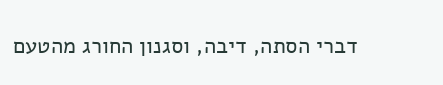דברי הסתה, דיבה, וסגנון החורג מהטעם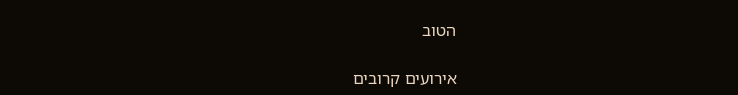הטוב

אירועים קרובים